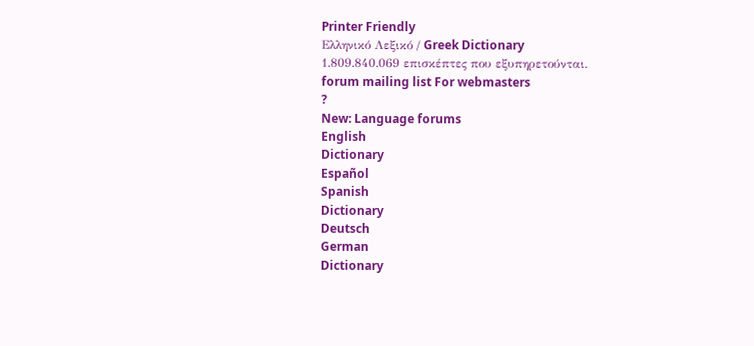Printer Friendly
Ελληνικό Λεξικό / Greek Dictionary
1.809.840.069 επισκέπτες που εξυπηρετούνται.
forum mailing list For webmasters
?
New: Language forums
English
Dictionary
Español
Spanish
Dictionary
Deutsch
German
Dictionary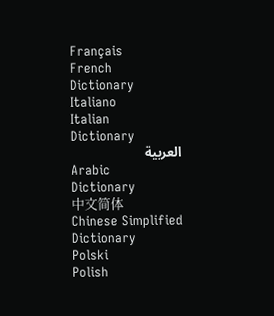Français
French
Dictionary
Italiano
Italian
Dictionary
العربية
Arabic
Dictionary
中文简体
Chinese Simplified
Dictionary
Polski
Polish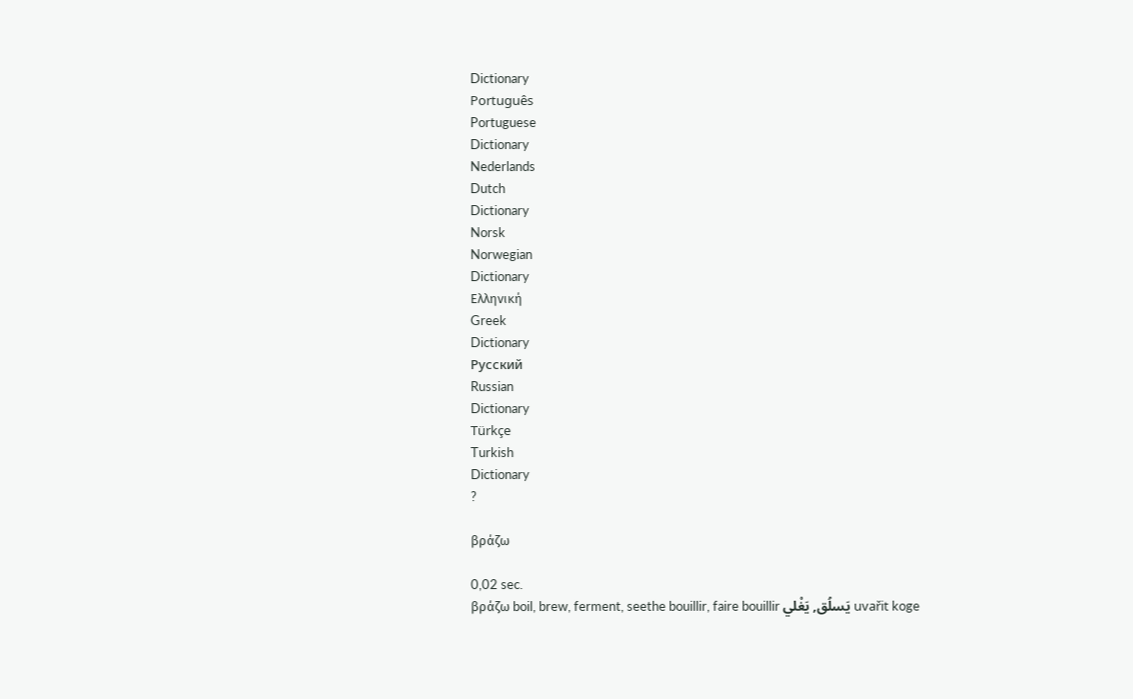Dictionary
Português
Portuguese
Dictionary
Nederlands
Dutch
Dictionary
Norsk
Norwegian
Dictionary
Ελληνική
Greek
Dictionary
Русский
Russian
Dictionary
Türkçe
Turkish
Dictionary
?

βράζω

0,02 sec.
βράζω boil, brew, ferment, seethe bouillir, faire bouillir يَسلُق, يَغْلي uvařit koge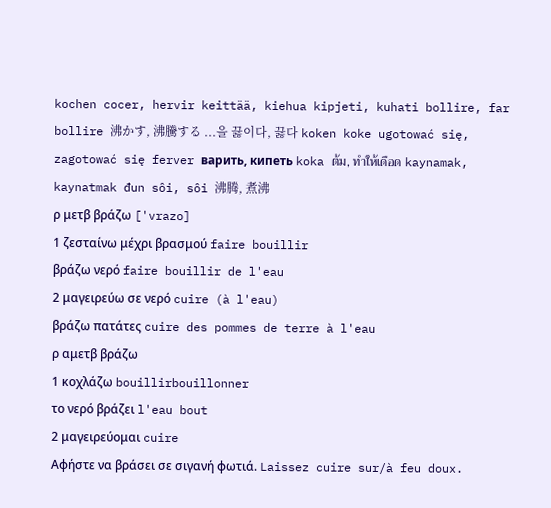kochen cocer, hervir keittää, kiehua kipjeti, kuhati bollire, far bollire 沸かす, 沸騰する ...을 끓이다, 끓다 koken koke ugotować się, zagotować się ferver варить, кипеть koka ต้ม, ทำให้เดือด kaynamak, kaynatmak đun sôi, sôi 沸腾, 煮沸
ρ μετβ βράζω ['vrazo]
1 ζεσταίνω μέχρι βρασμού faire bouillir
βράζω νερό faire bouillir de l'eau
2 μαγειρεύω σε νερό cuire (à l'eau)
βράζω πατάτες cuire des pommes de terre à l'eau
ρ αμετβ βράζω
1 κοχλάζω bouillirbouillonner
το νερό βράζει l'eau bout
2 μαγειρεύομαι cuire
Αφήστε να βράσει σε σιγανή φωτιά. Laissez cuire sur/à feu doux.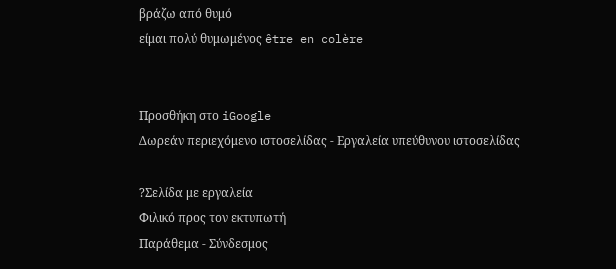βράζω από θυμό
είμαι πολύ θυμωμένος être en colère


Προσθήκη στο iGoogle
Δωρεάν περιεχόμενο ιστοσελίδας - Εργαλεία υπεύθυνου ιστοσελίδας

?Σελίδα με εργαλεία
Φιλικό προς τον εκτυπωτή
Παράθεμα - Σύνδεσμος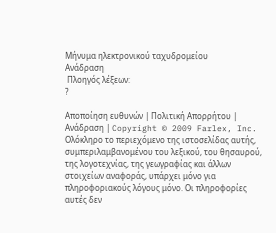Μήνυμα ηλεκτρονικού ταχυδρομείου
Ανάδραση
 Πλοηγός λέξεων:
?

Αποποίηση ευθυνών | Πολιτική Απορρήτου | Ανάδραση | Copyright © 2009 Farlex, Inc.
Ολόκληρο το περιεχόμενο της ιστοσελίδας αυτής, συμπεριλαμβανομένου του λεξικού, του θησαυρού, της λογοτεχνίας, της γεωγραφίας και άλλων στοιχείων αναφοράς, υπάρχει μόνο για πληροφοριακούς λόγους μόνο. Οι πληροφορίες αυτές δεν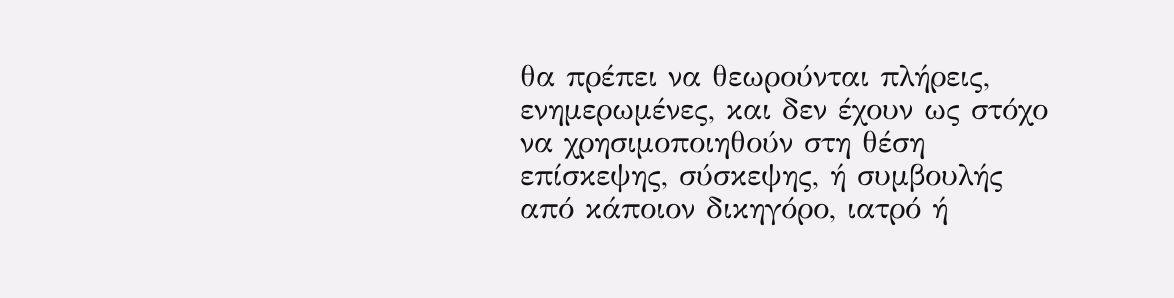θα πρέπει να θεωρούνται πλήρεις, ενημερωμένες, και δεν έχουν ως στόχο να χρησιμοποιηθούν στη θέση επίσκεψης, σύσκεψης, ή συμβουλής από κάποιον δικηγόρο, ιατρό ή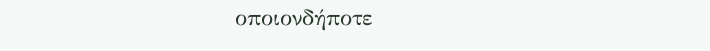οποιονδήποτε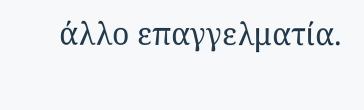άλλο επαγγελματία.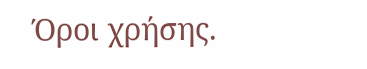Όροι χρήσης.